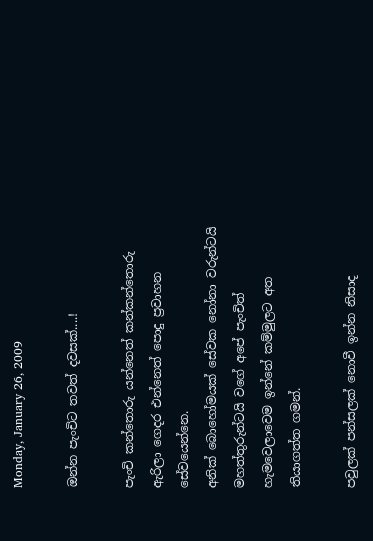Monday, January 26, 2009

ඔන්න පැංචිට තවත් දවසක්....!

පැංචි කන්තොරු යන්නෙත් කන්කන්තොරු ඇරිලා ගෙදර එන්නෙත් පොදු ප්‍රවාහන සේවයෙන්නෙ.
අනික් බොහෝමයක් සේවක නෝනා වරුන්ටයි මහත්තුරුන්ටයි වගේ අපේ පැංචිත් හැමවෙලාවෙම ඉන්නේ කම්මුලට අත තියාගත්ත ගමන්.

පවුලක් පන්සලක් නොවී ඉන්න නිසාද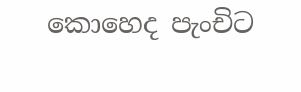කොහෙද පැංචිට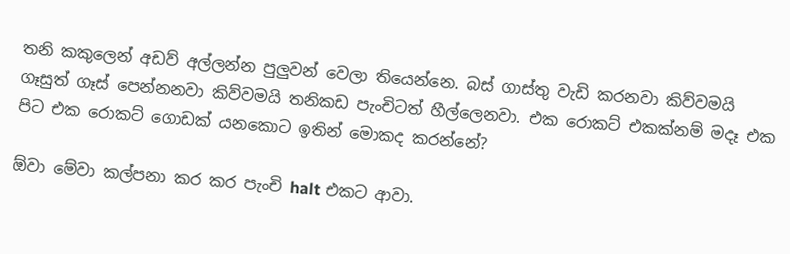තනි කකුලෙන් අඩව් අල්ලන්න පුලුවන් වෙලා තියෙන්නෙ. බස් ගාස්තු වැඩි කරනවා කිව්වමයි ගෑසුත් ගෑස් පෙන්නනවා කිව්වමයි තනිකඩ පැංචිටත් හීල්ලෙනවා. එක රොකට් එකක්නම් මදෑ එක පිට එක රොකට් ගොඩක් යනකොට ඉතින් මොකද කරන්නේ?

ඕවා මේවා කල්පනා කර කර පැංචි halt එකට ආවා.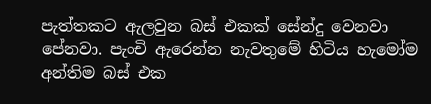පැත්තකට ඇලවුන බස් එකක් සේන්දු වෙනවා පේනවා. පැංචි ඇරෙන්න නැවතුමේ හිටිය හැමෝම අන්තිම බස් එක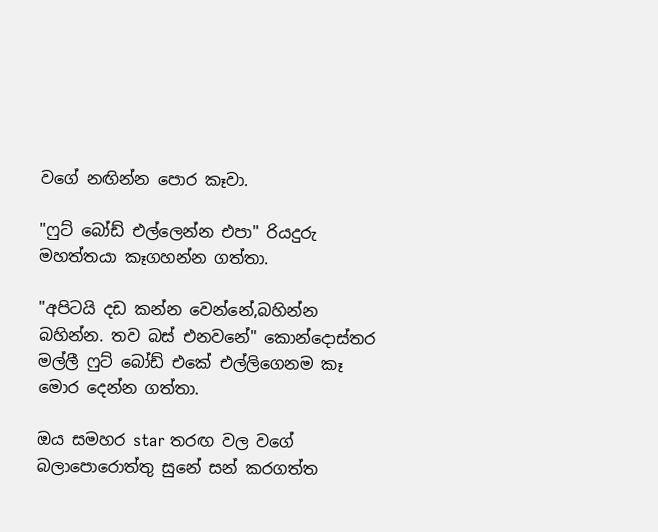වගේ නඟින්න පොර කෑවා.

"ෆුට් බෝඩ් එල්ලෙන්න එපා" රියදුරු මහත්තයා කෑගහන්න ගත්තා.

"අපිටයි දඩ කන්න වෙන්නේ,බහින්න බහින්න. තව බස් එනවනේ" කොන්දොස්තර මල්ලී ෆුට් බෝඩ් එකේ එල්ලිගෙනම කෑ මොර දෙන්න ගත්තා.

ඔය සමහර star තරඟ වල වගේ බලාපොරොත්තු සුනේ සන් කරගත්ත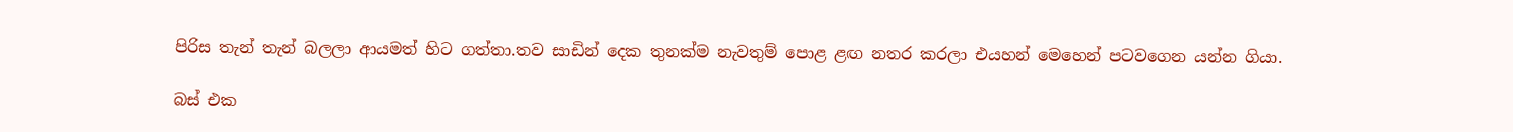පිරිස තැන් තැන් බලලා ආයමත් හිට ගත්තා.තව සාඩින් දෙක තුනක්ම නැවතුම් පොළ ළඟ නතර කරලා එයහන් මෙහෙන් පටවගෙන යන්න ගියා.

බස් එක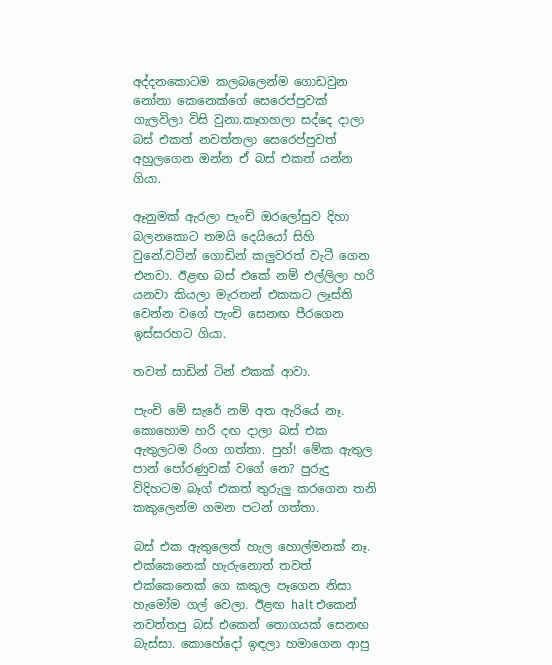අද්දනකොටම කලබලෙන්ම ගොඩවුන නෝනා කෙනෙක්ගේ සෙරෙප්පුවක් ගැලවිලා විසි වුනා.කෑගහලා සද්දෙ දාලා බස් එකත් නවත්තලා සෙරෙප්පුවත් අහුලගෙන ඔන්න ඒ බස් එකත් යන්න ගියා.

ඈනුමක් ඇරලා පැංචි ඔරලෝසුව දිහා බලනකොට තමයි දෙයියෝ සිහි වුනේ.වටින් ගොඩින් කලුවරත් වැටී ගෙන එනවා. ඊළඟ බස් එකේ නම් එල්ලිලා හරි යනවා කියලා මැරතන් එකකට ලෑස්ති වෙන්න වගේ පැංචි සෙනඟ පීරගෙන ඉස්සරහට ගියා.

තවත් සාඩින් ටින් එකක් ආවා.

පැංචි මේ සැරේ නම් අත ඇරියේ නෑ. කොහොම හරි දඟ දාලා බස් එක ඇතුලටම රිංග ගත්තා. පුහ්! මේක ඇතුල පාන් පෝරණුවක් වගේ නෙ? පුරුදු විදිහටම බෑග් එකත් තුරුලු කරගෙන තනි කකුලෙන්ම ගමන පටන් ගත්තා.

බස් එක ඇතුලෙත් හැල හොල්මනක් නෑ. එක්කෙනෙක් හැරුනොත් තවත් එක්කෙනෙක් ගෙ කකුල පෑගෙන නිසා හැමෝම ගල් වෙලා. ඊළඟ halt එකෙන් නවත්තපු බස් එකෙන් තොගයක් සෙනඟ බැස්සා. කොහේදෝ ඉඳලා හමාගෙන ආපු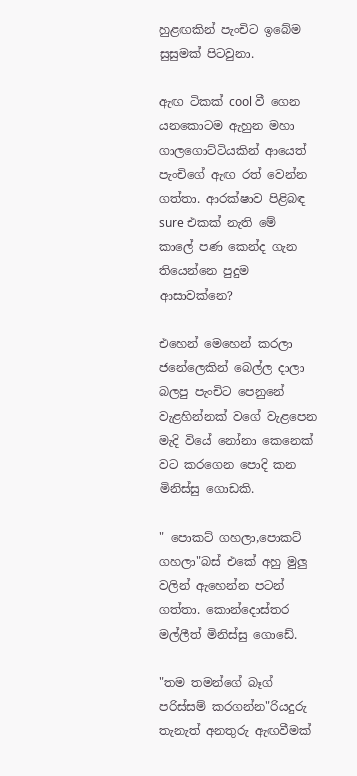හුළඟකින් පැංචිට ඉබේම සුසුමක් පිටවුනා.

ඇඟ ටිකක් cool වී ගෙන යනකොටම ඇහුන මහා ගාලගොට්ටියකින් ආයෙත් පැංචිගේ ඇඟ රත් වෙන්න ගත්තා. ආරක්ෂාව පිළිබඳ sure එකක් නැති මේ කාලේ පණ කෙන්ද ගැන තියෙන්නෙ පුදුම ආසාවක්නෙ?

එහෙන් මෙහෙන් කරලා ජනේලෙකින් බෙල්ල දාලා බලපු පැංචිට පෙනුනේ වැළහින්නක් වගේ වැළපෙන මැදි වියේ නෝනා කෙනෙක් වට කරගෙන පොදි කන මිනිස්සු ගොඩකි.

" පොකට් ගහලා,පොකට් ගහලා"බස් එකේ අහු මුලු වලින් ඇහෙන්න පටන් ගත්තා. කොන්දොස්තර මල්ලීත් මිනිස්සු ගොඩේ.

"තම තමන්ගේ බෑග් පරිස්සම් කරගන්න"රියදුරු තැනැත් අනතුරු ඇඟවීමක්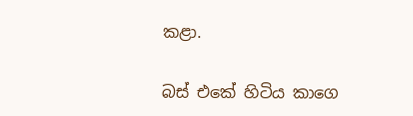කළා.

බස් එකේ හිටිය කාගෙ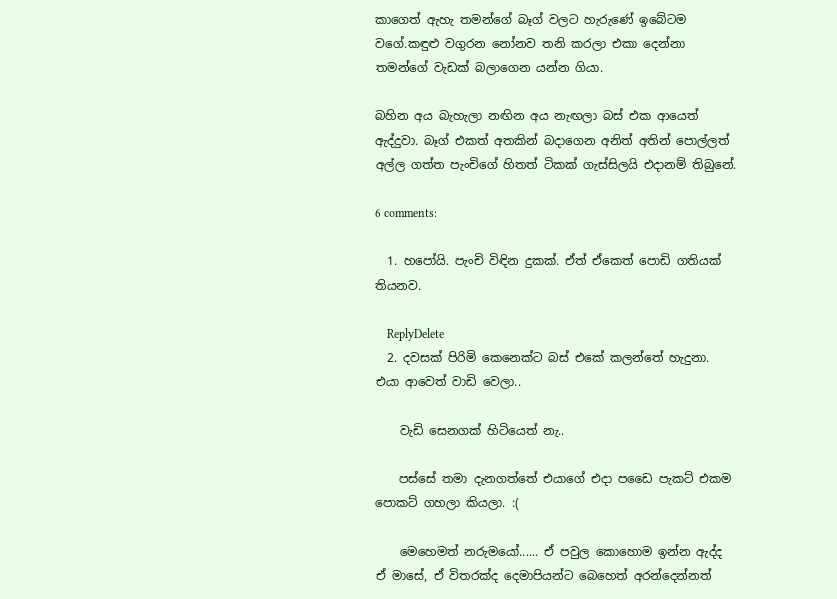කාගෙත් ඇහැ තමන්ගේ බෑග් වලට හැරුණේ ඉබේටම වගේ.කඳුළු වගුරන නෝනව තනි කරලා එකා දෙන්නා තමන්ගේ වැඩක් බලාගෙන යන්න ගියා.

බහින අය බැහැලා නඟින අය නැඟලා බස් එක ආයෙත් ඇද්දුවා. බෑග් එකත් අතකින් බදාගෙන අනිත් අතින් පොල්ලත් අල්ල ගත්ත පැංචිගේ හිතත් ටිකක් ගැස්සිලයි එදානම් තිබුනේ.

6 comments:

  1. හපෝයි. පැංචි විඳින දුකක්. ඒත් ඒකෙත් පොඩි ගතියක් තියනව.

    ReplyDelete
  2. දවසක් පිරිමි කෙනෙක්ට බස් එකේ කලන්තේ හැදුනා. එයා ආවෙත් වාඩි වෙලා..

    වැඩි සෙනගක් හිටියෙත් නැ..

    පස්සේ තමා දැනගත්තේ එයාගේ එදා පඩෛ පැකට් එකම පොකට් ගහලා කියලා. :(

    මෙහෙමත් නරුමයෝ...... ඒ පවුල කොහොම ඉන්න ඇද්ද ඒ මාසේ, ඒ විතරක්ද දෙමාපියන්ට බෙහෙත් අරන්දෙන්නත්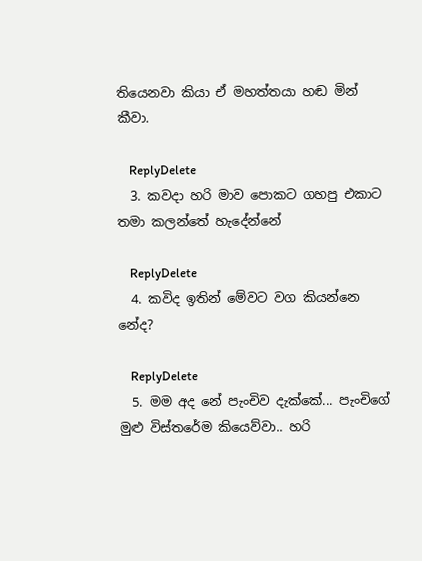තියෙනවා කියා ඒ මහත්තයා හඬ මින් කීවා.

    ReplyDelete
  3. කවදා හරි මාව පොකට ගහපු එකාට තමා කලන්තේ හැදේන්නේ

    ReplyDelete
  4. කවිද ඉතින් මේවට වග කියන්නෙ නේද?

    ReplyDelete
  5. මම අද නේ පැංචිව දැක්කේ... පැංචිගේ මුළු විස්තරේම කියෙව්වා.. හරි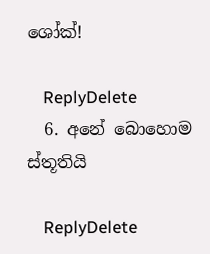ශෝක්!

    ReplyDelete
  6. අනේ බොහොම ස්තූතියි

    ReplyDelete